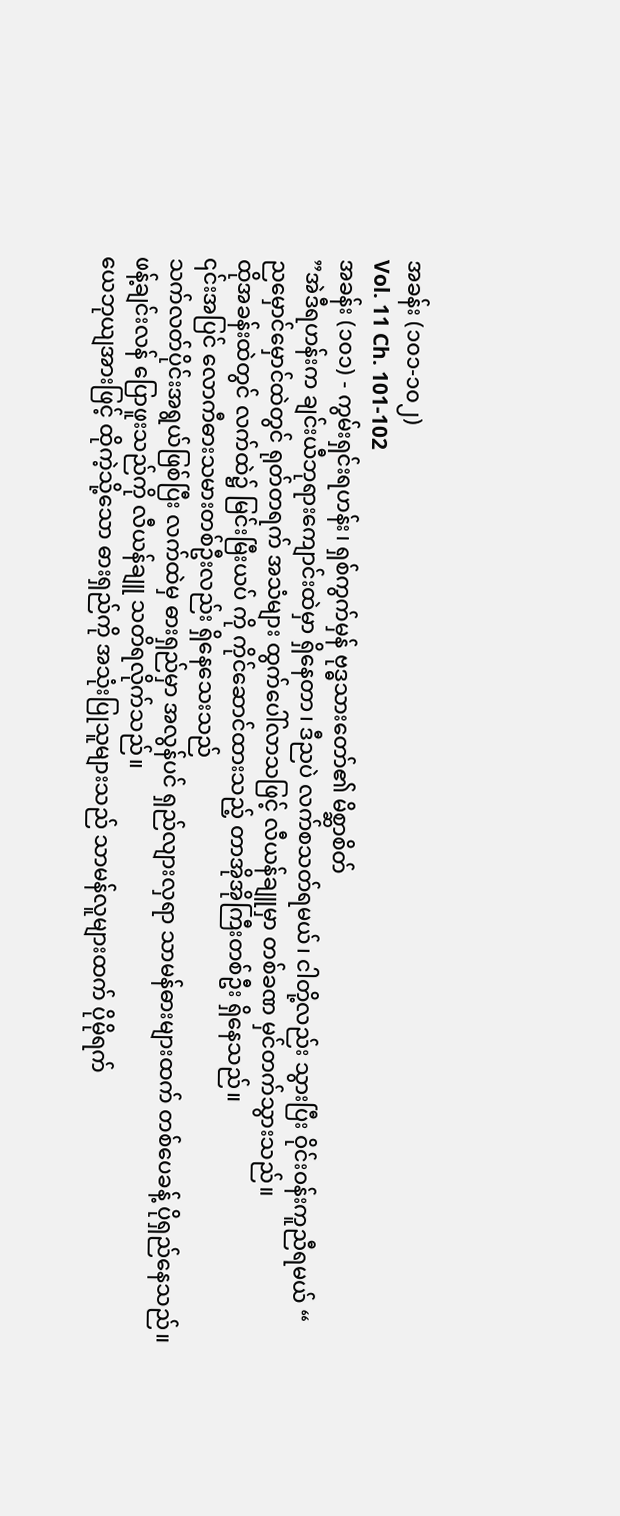အခန်း (၁၀၁-၁၀၂)
Vol. 11 Ch. 101-102
အခန်း (၁၀၁) - ကွမ်းရှင်းရဟန်း၊ ရှစ်ကွက်မှန် ဗုဒ္ဓသားတော်၏ မိစ္ဆာစိတ်
”အဲဒီရဟန်းက ချင်းယီဘုရားကျောင်းထဲမှာ ရှိနေတာ၊ ဒီညပဲ လက်စသတ်ရမယ်၊ ငါတို့လည်း သွားပြီး ဝိုင်းဝန်းကူညီရမယ် “
ညမှောင်မှောင်ထဲတွင် ရုတ်တရက် အသံများ ထွက်ပေါ်လာသဖြင့် လီယန်ချူမှာ တစ်ခဏ မှင်တက်သွားသည်။
ထိုအခန်းထဲတွင် လက်ထဲ၌ မြင်းမြီးယပ် ကို ကိုင်ဆောင်ထားသည့် တာအိုအိုကြီးတစ်ဦး ရှိနေသည်။
၎င်းအပြင် လောကီဓားသမားတစ်ဦးလည်း ရှိနေသေးသည်
သက်လတ်ပိုင်းအရွယ်ဖြစ်ပြီး လက်ထဲမှ ဓားရှည်မှာ အလွန်ပင် ရှည်လျားလှရာ သာမန်ဓားများထက် တစ်ပေခန့် ပိုရှည်နေသည်။
ဖန့်ချင်းလန် ပြောဖူးသည်ကို လီယန်ချူ သတိရလိုက်သည်။
ယေဘုယျအားဖြင့် ထိုကဲ့သို့သော ဓားရှည်ကို အသုံးပြုသူများသည် သာမန်လူများထက် ပိုမိုရက်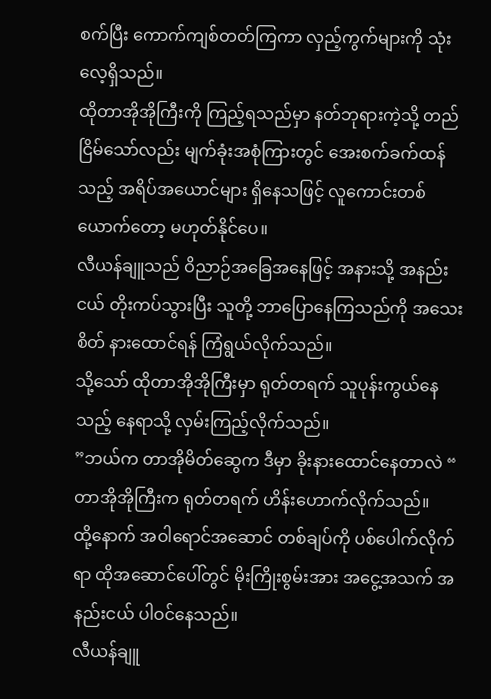စက်ပြီး ကောက်ကျစ်တတ်ကြကာ လှည့်ကွက်များကို သုံးလေ့ရှိသည်။
ထိုတာအိုအိုကြီးကို ကြည့်ရသည်မှာ နတ်ဘုရားကဲ့သို့ တည်ငြိမ်သော်လည်း မျက်ခုံးအစုံကြားတွင် အေးစက်ခက်ထန်သည့် အရိပ်အယောင်များ ရှိနေသဖြင့် လူကောင်းတစ်ယောက်တော့ မဟုတ်နိုင်ပေ။
လီယန်ချူသည် ဝိညာဉ်အခြေအနေဖြင့် အနားသို့ အနည်းငယ် တိုးကပ်သွားပြီး သူတို့ ဘာပြောနေကြသည်ကို အသေးစိတ် နားထောင်ရန် ကြံရွယ်လိုက်သည်။
သို့သော် ထိုတာအိုအိုကြီးမှာ ရုတ်တရက် သူပုန်းကွယ်နေသည့် နေရာသို့ လှမ်းကြည့်လိုက်သည်။
”ဘယ်က တာအိုမိတ်ဆွေက ဒီမှာ ခိုးနားထောင်နေတာလဲ “
တာအိုအိုကြီးက ရုတ်တရက် ဟိန်းဟောက်လိုက်သည်။
ထို့နောက် အဝါရောင်အဆောင် တစ်ချပ်ကို ပစ်ပေါက်လိုက်ရာ ထိုအဆောင်ပေါ်တွင် မိုးကြိုးစွမ်းအား အငွေ့အသက် အနည်းငယ် ပါဝင်နေသည်။
လီယန်ချူ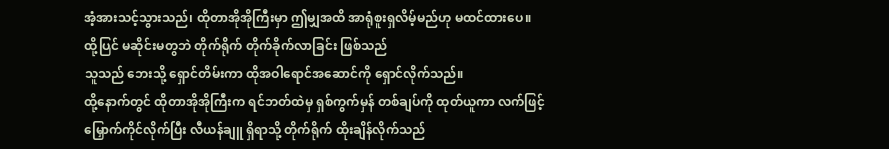အံ့အားသင့်သွားသည်၊ ထိုတာအိုအိုကြီးမှာ ဤမျှအထိ အာရုံစူးရှလိမ့်မည်ဟု မထင်ထားပေ။
ထို့ပြင် မဆိုင်းမတွဘဲ တိုက်ရိုက် တိုက်ခိုက်လာခြင်း ဖြစ်သည်
သူသည် ဘေးသို့ ရှောင်တိမ်းကာ ထိုအဝါရောင်အဆောင်ကို ရှောင်လိုက်သည်။
ထို့နောက်တွင် ထိုတာအိုအိုကြီးက ရင်ဘတ်ထဲမှ ရှစ်ကွက်မှန် တစ်ချပ်ကို ထုတ်ယူကာ လက်ဖြင့် မြှောက်ကိုင်လိုက်ပြီး လီယန်ချူ ရှိရာသို့ တိုက်ရိုက် ထိုးချိန်လိုက်သည်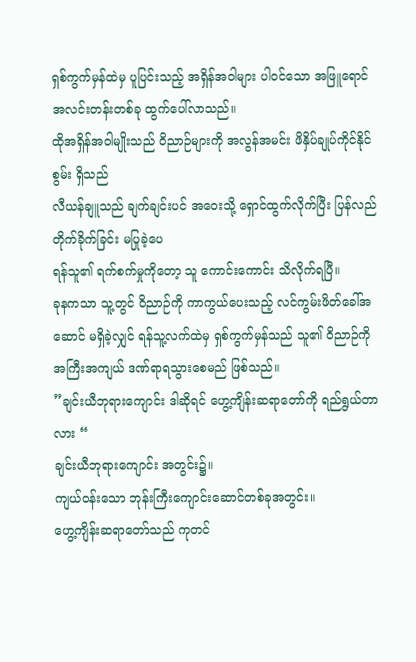ရှစ်ကွက်မှန်ထဲမှ ပူပြင်းသည့် အရှိန်အဝါများ ပါဝင်သော အဖြူရောင် အလင်းတန်းတစ်ခု ထွက်ပေါ်လာသည်။
ထိုအရှိန်အဝါမျိုးသည် ဝိညာဉ်များကို အလွန်အမင်း ဖိနှိပ်ချုပ်ကိုင်နိုင်စွမ်း ရှိသည်
လီယန်ချူသည် ချက်ချင်းပင် အဝေးသို့ ရှောင်ထွက်လိုက်ပြီး ပြန်လည် တိုက်ခိုက်ခြင်း မပြုခဲ့ပေ
ရန်သူ၏ ရက်စက်မှုကိုတော့ သူ ကောင်းကောင်း သိလိုက်ရပြီ။
ခုနကသာ သူ့တွင် ဝိညာဉ်ကို ကာကွယ်ပေးသည့် လင်ကွမ်းဖိတ်ခေါ်အဆောင် မရှိခဲ့လျှင် ရန်သူ့လက်ထဲမှ ရှစ်ကွက်မှန်သည် သူ၏ ဝိညာဉ်ကို အကြီးအကျယ် ဒဏ်ရာရသွားစေမည် ဖြစ်သည်။
”ချင်းယီဘုရားကျောင်း ဒါဆိုရင် ဟွေ့ကျိန်းဆရာတော်ကို ရည်ရွယ်တာလား “
ချင်းယီဘုရားကျောင်း အတွင်း၌။
ကျယ်ဝန်းသော ဘုန်းကြီးကျောင်းဆောင်တစ်ခုအတွင်း။
ဟွေ့ကျိန်းဆရာတော်သည် ကုတင်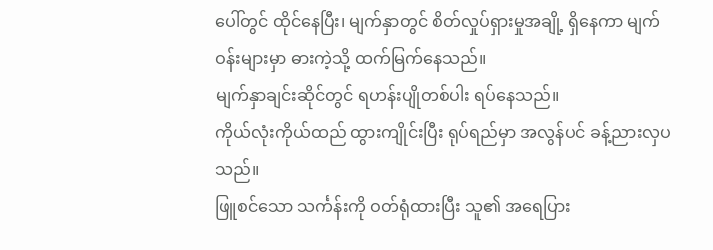ပေါ်တွင် ထိုင်နေပြီး၊ မျက်နှာတွင် စိတ်လှုပ်ရှားမှုအချို့ ရှိနေကာ မျက်ဝန်းများမှာ ဓားကဲ့သို့ ထက်မြက်နေသည်။
မျက်နှာချင်းဆိုင်တွင် ရဟန်းပျိုတစ်ပါး ရပ်နေသည်။
ကိုယ်လုံးကိုယ်ထည် ထွားကျိုင်းပြီး ရုပ်ရည်မှာ အလွန်ပင် ခန့်ညားလှပသည်။
ဖြူစင်သော သင်္ကန်းကို ဝတ်ရုံထားပြီး သူ၏ အရေပြား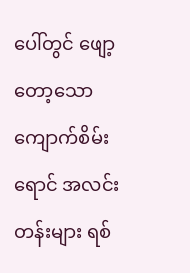ပေါ်တွင် ဖျော့တော့သော ကျောက်စိမ်းရောင် အလင်းတန်းများ ရစ်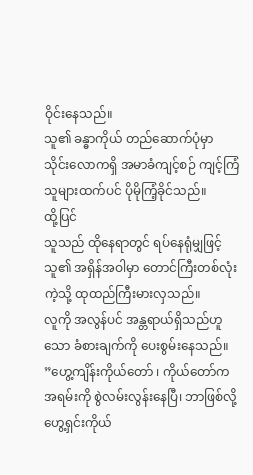ဝိုင်းနေသည်။
သူ၏ ခန္ဓာကိုယ် တည်ဆောက်ပုံမှာ သိုင်းလောကရှိ အမာခံကျင့်စဉ် ကျင့်ကြံသူများထက်ပင် ပိုမိုကြံ့ခိုင်သည်။
ထို့ပြင်
သူသည် ထိုနေရာတွင် ရပ်နေရုံမျှဖြင့် သူ၏ အရှိန်အဝါမှာ တောင်ကြီးတစ်လုံးကဲ့သို့ ထုထည်ကြီးမားလှသည်။
လူကို အလွန်ပင် အန္တရာယ်ရှိသည်ဟူသော ခံစားချက်ကို ပေးစွမ်းနေသည်။
”ဟွေ့ကျိန်းကိုယ်တော် ၊ ကိုယ်တော်က အရမ်းကို စွဲလမ်းလွန်းနေပြီ၊ ဘာဖြစ်လို့ ဟွေ့ရှင်းကိုယ်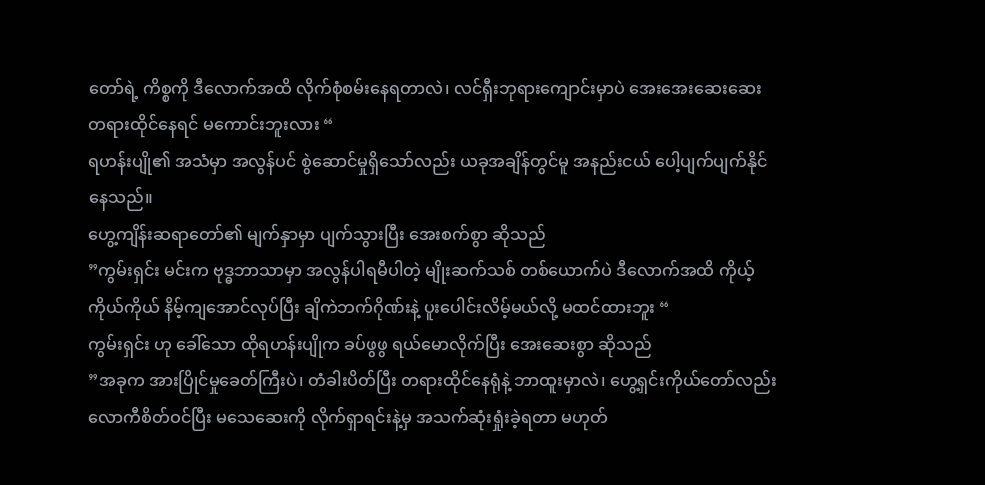တော်ရဲ့ ကိစ္စကို ဒီလောက်အထိ လိုက်စုံစမ်းနေရတာလဲ၊ လင်ရှီးဘုရားကျောင်းမှာပဲ အေးအေးဆေးဆေး တရားထိုင်နေရင် မကောင်းဘူးလား “
ရဟန်းပျို၏ အသံမှာ အလွန်ပင် စွဲဆောင်မှုရှိသော်လည်း ယခုအချိန်တွင်မူ အနည်းငယ် ပေါ့ပျက်ပျက်နိုင်နေသည်။
ဟွေ့ကျိန်းဆရာတော်၏ မျက်နှာမှာ ပျက်သွားပြီး အေးစက်စွာ ဆိုသည်
”ကွမ်းရှင်း မင်းက ဗုဒ္ဓဘာသာမှာ အလွန်ပါရမီပါတဲ့ မျိုးဆက်သစ် တစ်ယောက်ပဲ ဒီလောက်အထိ ကိုယ့်ကိုယ်ကိုယ် နိမ့်ကျအောင်လုပ်ပြီး ချိကဲဘက်ဂိုဏ်းနဲ့ ပူးပေါင်းလိမ့်မယ်လို့ မထင်ထားဘူး “
ကွမ်းရှင်း ဟု ခေါ်သော ထိုရဟန်းပျိုက ခပ်ဖွဖွ ရယ်မောလိုက်ပြီး အေးဆေးစွာ ဆိုသည်
”အခုက အားပြိုင်မှုခေတ်ကြီးပဲ၊ တံခါးပိတ်ပြီး တရားထိုင်နေရုံနဲ့ ဘာထူးမှာလဲ၊ ဟွေ့ရှင်းကိုယ်တော်လည်း လောကီစိတ်ဝင်ပြီး မသေဆေးကို လိုက်ရှာရင်းနဲ့မှ အသက်ဆုံးရှုံးခဲ့ရတာ မဟုတ်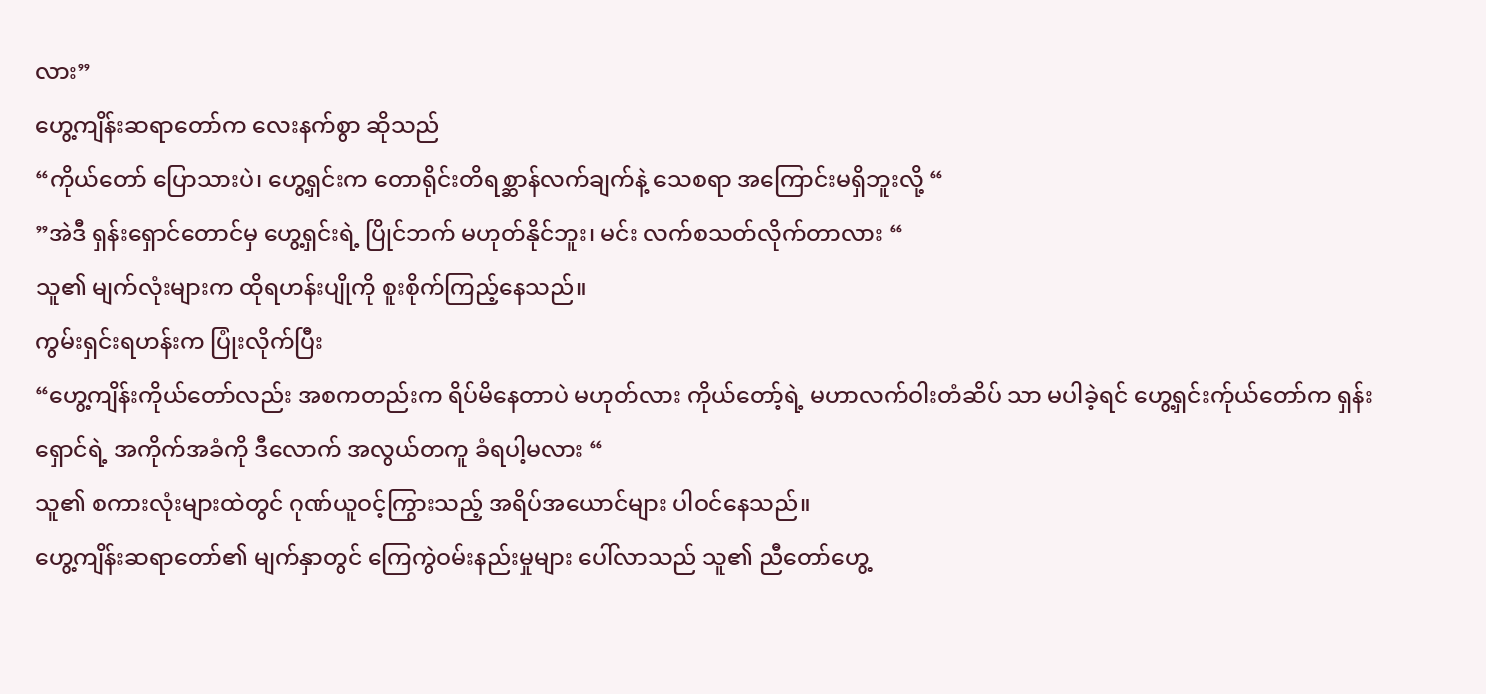လား”
ဟွေ့ကျိန်းဆရာတော်က လေးနက်စွာ ဆိုသည်
“ကိုယ်တော် ပြောသားပဲ၊ ဟွေ့ရှင်းက တောရိုင်းတိရစ္ဆာန်လက်ချက်နဲ့ သေစရာ အကြောင်းမရှိဘူးလို့ “
”အဲဒီ ရှန်းရှောင်တောင်မှ ဟွေ့ရှင်းရဲ့ ပြိုင်ဘက် မဟုတ်နိုင်ဘူး၊ မင်း လက်စသတ်လိုက်တာလား “
သူ၏ မျက်လုံးများက ထိုရဟန်းပျိုကို စူးစိုက်ကြည့်နေသည်။
ကွမ်းရှင်းရဟန်းက ပြုံးလိုက်ပြီး
“ဟွေ့ကျိန်းကိုယ်တော်လည်း အစကတည်းက ရိပ်မိနေတာပဲ မဟုတ်လား ကိုယ်တော့်ရဲ့ မဟာလက်ဝါးတံဆိပ် သာ မပါခဲ့ရင် ဟွေ့ရှင်းက်ုယ်တော်က ရှန်းရှောင်ရဲ့ အကိုက်အခံကို ဒီလောက် အလွယ်တကူ ခံရပါ့မလား “
သူ၏ စကားလုံးများထဲတွင် ဂုဏ်ယူဝင့်ကြွားသည့် အရိပ်အယောင်များ ပါဝင်နေသည်။
ဟွေ့ကျိန်းဆရာတော်၏ မျက်နှာတွင် ကြေကွဲဝမ်းနည်းမှုများ ပေါ်လာသည် သူ၏ ညီတော်ဟွေ့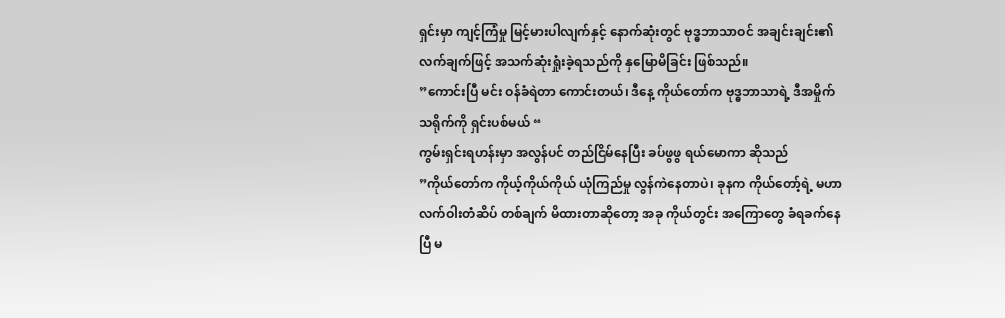ရှင်းမှာ ကျင့်ကြံမှု မြင့်မားပါလျက်နှင့် နောက်ဆုံးတွင် ဗုဒ္ဓဘာသာဝင် အချင်းချင်း၏ လက်ချက်ဖြင့် အသက်ဆုံးရှုံးခဲ့ရသည်ကို နှမြောမိခြင်း ဖြစ်သည်။
”ကောင်းပြီ မင်း ဝန်ခံရဲတာ ကောင်းတယ်၊ ဒီနေ့ ကိုယ်တော်က ဗုဒ္ဓဘာသာရဲ့ ဒီအမှိုက်သရိုက်ကို ရှင်းပစ်မယ် “
ကွမ်းရှင်းရဟန်းမှာ အလွန်ပင် တည်ငြိမ်နေပြီး ခပ်ဖွဖွ ရယ်မောကာ ဆိုသည်
”ကိုယ်တော်က ကိုယ့်ကိုယ်ကိုယ် ယုံကြည်မှု လွန်ကဲနေတာပဲ၊ ခုနက ကိုယ်တော့်ရဲ့ မဟာလက်ဝါးတံဆိပ် တစ်ချက် မိထားတာဆိုတော့ အခု ကိုယ်တွင်း အကြောတွေ ခံရခက်နေပြီ မ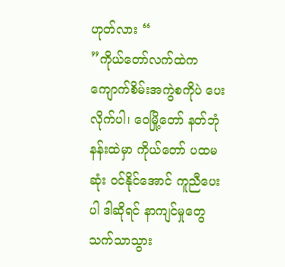ဟုတ်လား “
”ကိုယ်တော်လက်ထဲက ကျောက်စိမ်းအကွဲစကိုပဲ ပေးလိုက်ပါ၊ ဝေမြို့တော် နတ်ဘုံနန်းထဲမှာ ကိုယ်တော် ပထမဆုံး ဝင်နိုင်အောင် ကူညီပေးပါ ဒါဆိုရင် နာကျင်မှုတွေ သက်သာသွား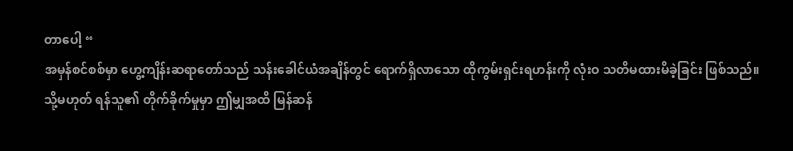တာပေါ့ “
အမှန်စင်စစ်မှာ ဟွေ့ကျိန်းဆရာတော်သည် သန်းခေါင်ယံအချိန်တွင် ရောက်ရှိလာသော ထိုကွမ်းရှင်းရဟန်းကို လုံးဝ သတိမထားမိခဲ့ခြင်း ဖြစ်သည်။
သို့မဟုတ် ရန်သူ၏ တိုက်ခိုက်မှုမှာ ဤမျှအထိ မြန်ဆန်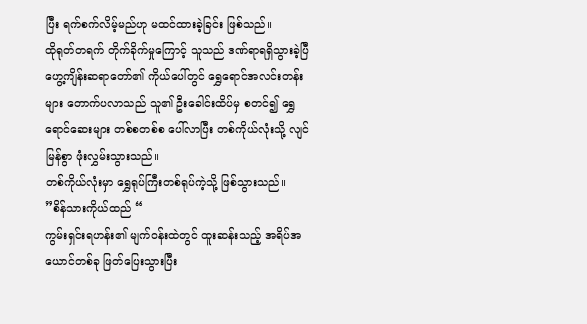ပြီး ရက်စက်လိမ့်မည်ဟု မထင်ထားခဲ့ခြင်း ဖြစ်သည်။
ထိုရုတ်တရက် တိုက်ခိုက်မှုကြောင့် သူသည် ဒဏ်ရာရရှိသွားခဲ့ပြီ
ဟွေ့ကျိန်းဆရာတော်၏ ကိုယ်ပေါ်တွင် ရွှေရောင်အလင်းတန်းများ တောက်ပလာသည် သူ၏ ဦးခေါင်းထိပ်မှ စတင်၍ ရွှေရောင်ဆေးများ တစ်စတစ်စ ပေါ်လာပြီး တစ်ကိုယ်လုံးသို့ လျင်မြန်စွာ ဖုံးလွှမ်းသွားသည်။
တစ်ကိုယ်လုံးမှာ ရွှေရုပ်ကြီးတစ်ရုပ်ကဲ့သို့ ဖြစ်သွားသည်။
”စိန်သားကိုယ်ထည် “
ကွမ်းရှင်းရဟန်း၏ မျက်ဝန်းထဲတွင် ထူးဆန်းသည့် အရိပ်အယောင်တစ်ခု ဖြတ်ပြေးသွားပြီး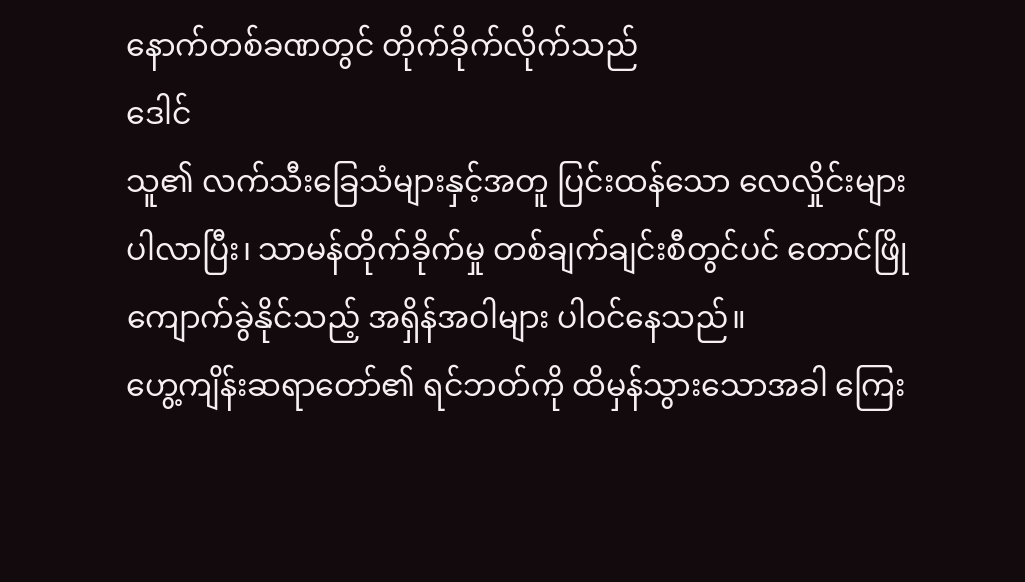နောက်တစ်ခဏတွင် တိုက်ခိုက်လိုက်သည်
ဒေါင်
သူ၏ လက်သီးခြေသံများနှင့်အတူ ပြင်းထန်သော လေလှိုင်းများ ပါလာပြီး၊ သာမန်တိုက်ခိုက်မှု တစ်ချက်ချင်းစီတွင်ပင် တောင်ဖြိုကျောက်ခွဲနိုင်သည့် အရှိန်အဝါများ ပါဝင်နေသည်။
ဟွေ့ကျိန်းဆရာတော်၏ ရင်ဘတ်ကို ထိမှန်သွားသောအခါ ကြေး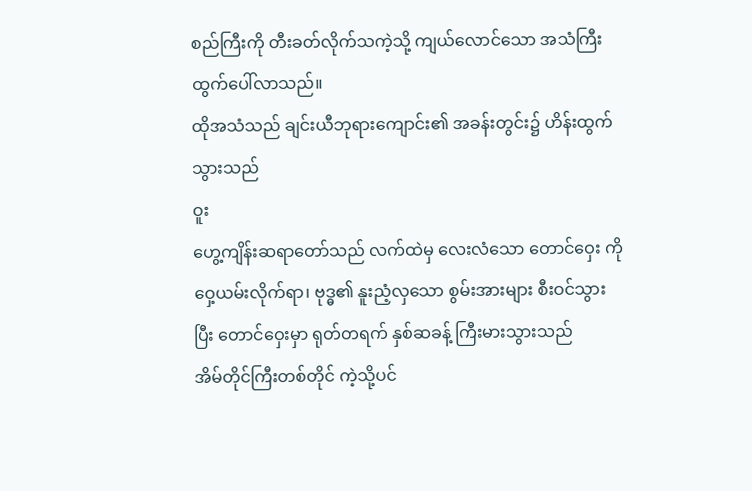စည်ကြီးကို တီးခတ်လိုက်သကဲ့သို့ ကျယ်လောင်သော အသံကြီး ထွက်ပေါ်လာသည်။
ထိုအသံသည် ချင်းယီဘုရားကျောင်း၏ အခန်းတွင်း၌ ဟိန်းထွက်သွားသည်
ဝူး
ဟွေ့ကျိန်းဆရာတော်သည် လက်ထဲမှ လေးလံသော တောင်ဝှေး ကို ဝှေ့ယမ်းလိုက်ရာ၊ ဗုဒ္ဓ၏ နူးညံ့လှသော စွမ်းအားများ စီးဝင်သွားပြီး တောင်ဝှေးမှာ ရုတ်တရက် နှစ်ဆခန့် ကြီးမားသွားသည်
အိမ်တိုင်ကြီးတစ်တိုင် ကဲ့သို့ပင်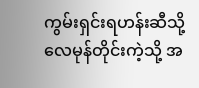ကွမ်းရှင်းရဟန်းဆီသို့ လေမုန်တိုင်းကဲ့သို့ အ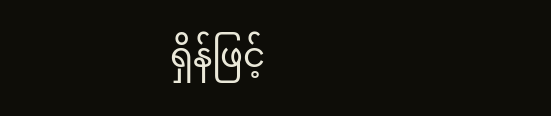ရှိန်ဖြင့်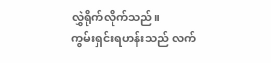လွှဲရိုက်လိုက်သည်။
ကွမ်းရှင်းရဟန်းသည် လက်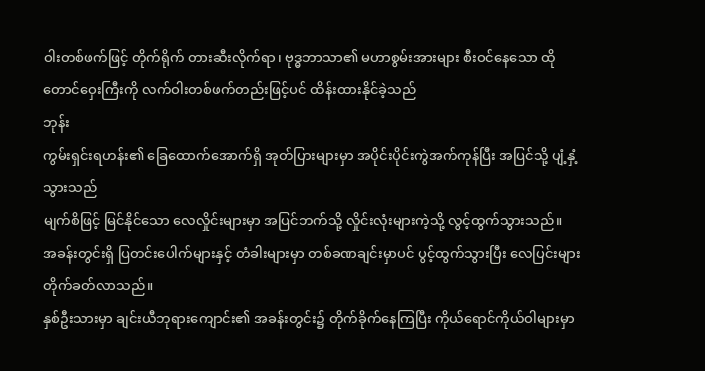ဝါးတစ်ဖက်ဖြင့် တိုက်ရိုက် တားဆီးလိုက်ရာ၊ ဗုဒ္ဓဘာသာ၏ မဟာစွမ်းအားများ စီးဝင်နေသော ထိုတောင်ဝှေးကြီးကို လက်ဝါးတစ်ဖက်တည်းဖြင့်ပင် ထိန်းထားနိုင်ခဲ့သည်
ဘုန်း
ကွမ်းရှင်းရဟန်း၏ ခြေထောက်အောက်ရှိ အုတ်ပြားများမှာ အပိုင်းပိုင်းကွဲအက်ကုန်ပြီး အပြင်သို့ ပျံ့နှံ့သွားသည်
မျက်စိဖြင့် မြင်နိုင်သော လေလှိုင်းများမှာ အပြင်ဘက်သို့ လှိုင်းလုံးများကဲ့သို့ လွင့်ထွက်သွားသည်။
အခန်းတွင်းရှိ ပြတင်းပေါက်များနှင့် တံခါးများမှာ တစ်ခဏချင်းမှာပင် ပွင့်ထွက်သွားပြီး လေပြင်းများ တိုက်ခတ်လာသည်။
နှစ်ဦးသားမှာ ချင်းယီဘုရားကျောင်း၏ အခန်းတွင်း၌ တိုက်ခိုက်နေကြပြီး ကိုယ်ရောင်ကိုယ်ဝါများမှာ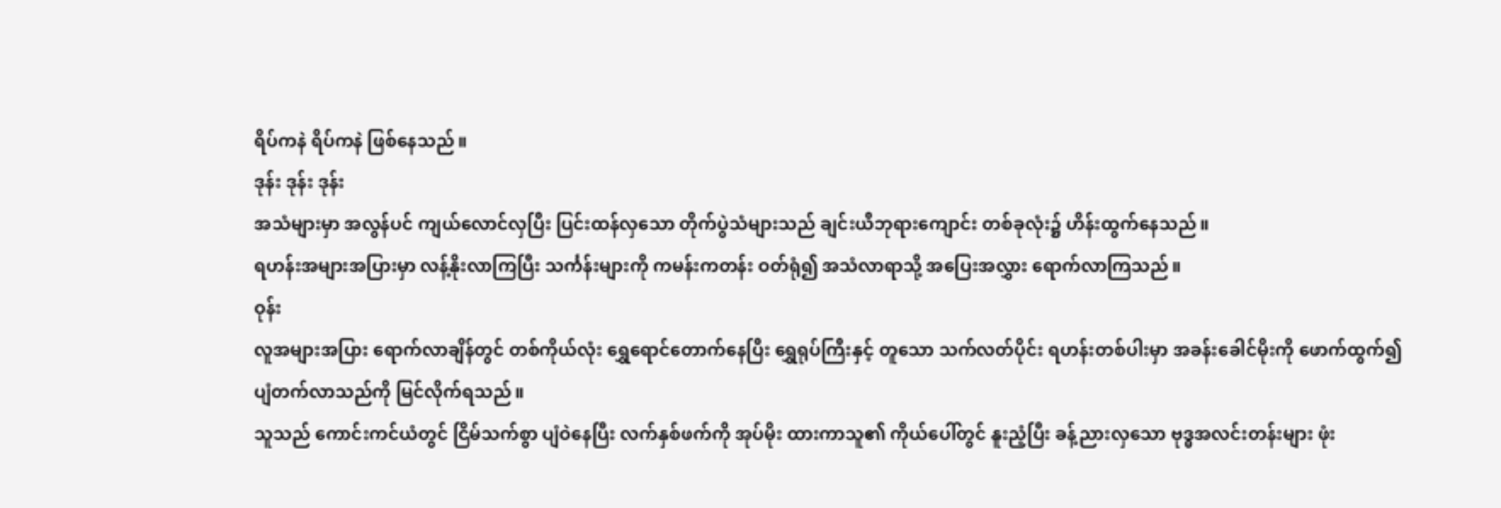ရိပ်ကနဲ ရိပ်ကနဲ ဖြစ်နေသည်။
ဒုန်း ဒုန်း ဒုန်း
အသံများမှာ အလွန်ပင် ကျယ်လောင်လှပြီး ပြင်းထန်လှသော တိုက်ပွဲသံများသည် ချင်းယီဘုရားကျောင်း တစ်ခုလုံး၌ ဟိန်းထွက်နေသည်။
ရဟန်းအများအပြားမှာ လန့်နိုးလာကြပြီး သင်္ကန်းများကို ကမန်းကတန်း ဝတ်ရုံ၍ အသံလာရာသို့ အပြေးအလွှား ရောက်လာကြသည်။
ဝုန်း
လူအများအပြား ရောက်လာချိန်တွင် တစ်ကိုယ်လုံး ရွှေရောင်တောက်နေပြီး ရွှေရုပ်ကြီးနှင့် တူသော သက်လတ်ပိုင်း ရဟန်းတစ်ပါးမှာ အခန်းခေါင်မိုးကို ဖောက်ထွက်၍ ပျံတက်လာသည်ကို မြင်လိုက်ရသည်။
သူသည် ကောင်းကင်ယံတွင် ငြိမ်သက်စွာ ပျံဝဲနေပြီး လက်နှစ်ဖက်ကို အုပ်မိုး ထားကာသူ၏ ကိုယ်ပေါ်တွင် နူးညံ့ပြီး ခန့်ညားလှသော ဗုဒ္ဓအလင်းတန်းများ ဖုံး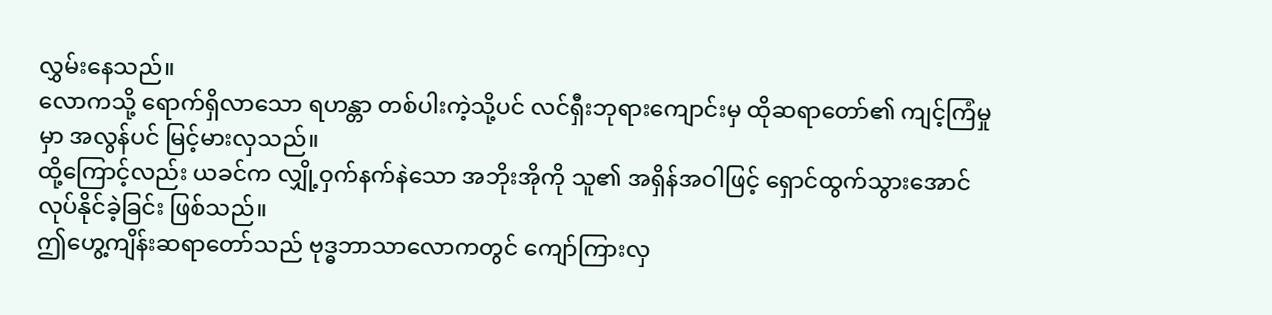လွှမ်းနေသည်။
လောကသို့ ရောက်ရှိလာသော ရဟန္တာ တစ်ပါးကဲ့သို့ပင် လင်ရှီးဘုရားကျောင်းမှ ထိုဆရာတော်၏ ကျင့်ကြံမှုမှာ အလွန်ပင် မြင့်မားလှသည်။
ထို့ကြောင့်လည်း ယခင်က လျှို့ဝှက်နက်နဲသော အဘိုးအိုကို သူ၏ အရှိန်အဝါဖြင့် ရှောင်ထွက်သွားအောင် လုပ်နိုင်ခဲ့ခြင်း ဖြစ်သည်။
ဤဟွေ့ကျိန်းဆရာတော်သည် ဗုဒ္ဓဘာသာလောကတွင် ကျော်ကြားလှ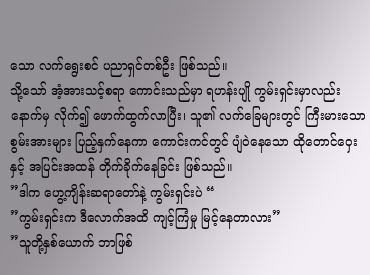သော လက်ရွေးစင် ပညာရှင်တစ်ဦး ဖြစ်သည်။
သို့သော် အံ့အားသင့်စရာ ကောင်းသည်မှာ ရဟန်းပျို ကွမ်းရှင်းမှာလည်း နောက်မှ လိုက်၍ ဖောက်ထွက်လာပြီး၊ သူ၏ လက်ခြေများတွင် ကြီးမားသော စွမ်းအားများ ပြည့်နှက်နေကာ ကောင်းကင်တွင် ပျံဝဲနေသော ထိုတောင်ဝှေးနှင့် အပြင်းအထန် တိုက်ခိုက်နေခြင်း ဖြစ်သည်။
”ဒါက ဟွေ့ကျိန်းဆရာတော်နဲ့ ကွမ်းရှင်းပဲ “
”ကွမ်းရှင်းက ဒီလောက်အထိ ကျင့်ကြံမှု မြင့်နေတာလား”
”သူတို့နှစ်ယောက် ဘာဖြစ်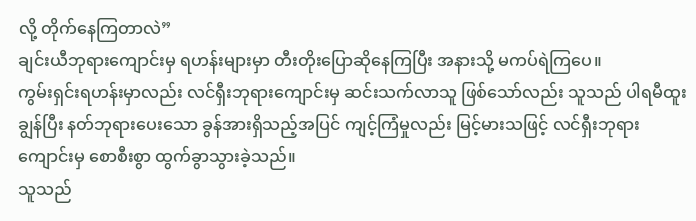လို့ တိုက်နေကြတာလဲ”
ချင်းယီဘုရားကျောင်းမှ ရဟန်းများမှာ တီးတိုးပြောဆိုနေကြပြီး အနားသို့ မကပ်ရဲကြပေ။
ကွမ်းရှင်းရဟန်းမှာလည်း လင်ရှီးဘုရားကျောင်းမှ ဆင်းသက်လာသူ ဖြစ်သော်လည်း သူသည် ပါရမီထူးချွန်ပြီး နတ်ဘုရားပေးသော ခွန်အားရှိသည့်အပြင် ကျင့်ကြံမှုလည်း မြင့်မားသဖြင့် လင်ရှီးဘုရားကျောင်းမှ စောစီးစွာ ထွက်ခွာသွားခဲ့သည်။
သူသည်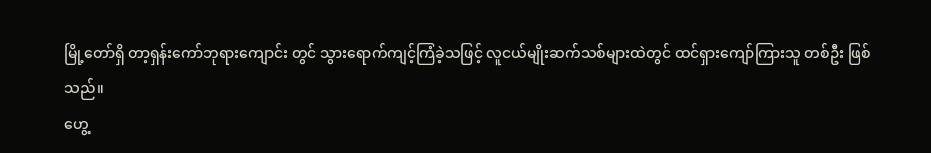မြို့တော်ရှိ တာ့ရှန်းကော်ဘုရားကျောင်း တွင် သွားရောက်ကျင့်ကြံခဲ့သဖြင့် လူငယ်မျိုးဆက်သစ်များထဲတွင် ထင်ရှားကျော်ကြားသူ တစ်ဦး ဖြစ်သည်။
ဟွေ့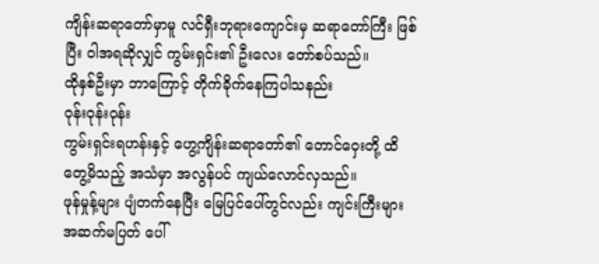ကျိန်းဆရာတော်မှာမူ လင်ရှီးဘုရားကျောင်းမှ ဆရာတော်ကြီး ဖြစ်ပြီး ဝါအရဆိုလျှင် ကွမ်းရှင်း၏ ဦးလေး တော်စပ်သည်။
ထိုနှစ်ဦးမှာ ဘာကြောင့် တိုက်ခိုက်နေကြပါသနည်း
ဝုန်းဝုန်းဝုန်း
ကွမ်းရှင်းရဟန်းနှင့် ဟွေ့ကျိန်းဆရာတော်၏ တောင်ဝှေးတို့ ထိတွေ့မိသည့် အသံမှာ အလွန်ပင် ကျယ်လောင်လှသည်။
ဖုန်မှုန့်များ ပျံတက်နေပြီး မြေပြင်ပေါ်တွင်လည်း ကျင်းကြီးများ အဆက်မပြတ် ပေါ်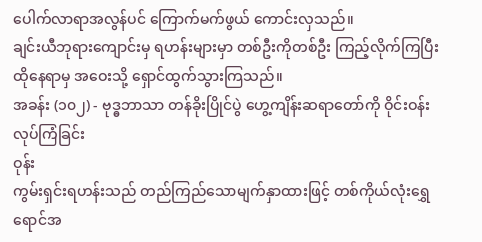ပေါက်လာရာအလွန်ပင် ကြောက်မက်ဖွယ် ကောင်းလှသည်။
ချင်းယီဘုရားကျောင်းမှ ရဟန်းများမှာ တစ်ဦးကိုတစ်ဦး ကြည့်လိုက်ကြပြီး ထိုနေရာမှ အဝေးသို့ ရှောင်ထွက်သွားကြသည်။
အခန်း (၁၀၂) - ဗုဒ္ဓဘာသာ တန်ခိုးပြိုင်ပွဲ ဟွေ့ကျိန်းဆရာတော်ကို ဝိုင်းဝန်းလုပ်ကြံခြင်း
ဝုန်း
ကွမ်းရှင်းရဟန်းသည် တည်ကြည်သောမျက်နှာထားဖြင့် တစ်ကိုယ်လုံးရွှေရောင်အ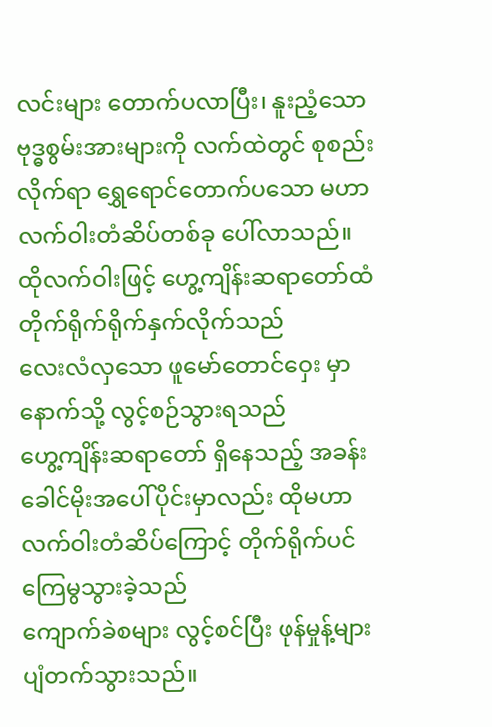လင်းများ တောက်ပလာပြီး၊ နူးညံ့သော ဗုဒ္ဓစွမ်းအားများကို လက်ထဲတွင် စုစည်းလိုက်ရာ ရွှေရောင်တောက်ပသော မဟာလက်ဝါးတံဆိပ်တစ်ခု ပေါ်လာသည်။
ထိုလက်ဝါးဖြင့် ဟွေ့ကျိန်းဆရာတော်ထံ တိုက်ရိုက်ရိုက်နှက်လိုက်သည်
လေးလံလှသော ဖူမော်တောင်ဝှေး မှာ နောက်သို့ လွင့်စဉ်သွားရသည်
ဟွေ့ကျိန်းဆရာတော် ရှိနေသည့် အခန်းခေါင်မိုးအပေါ်ပိုင်းမှာလည်း ထိုမဟာလက်ဝါးတံဆိပ်ကြောင့် တိုက်ရိုက်ပင် ကြေမွသွားခဲ့သည်
ကျောက်ခဲစများ လွင့်စင်ပြီး ဖုန်မှုန့်များ ပျံတက်သွားသည်။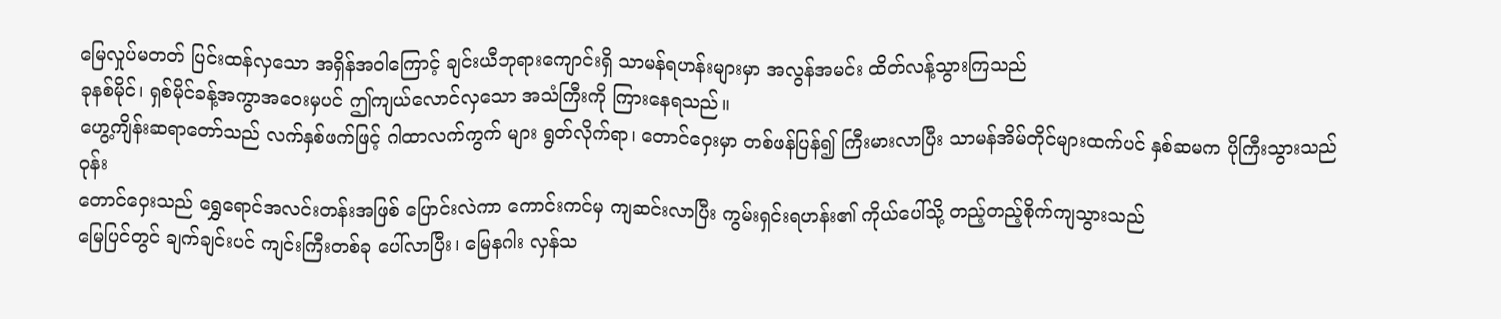မြေလှုပ်မတတ် ပြင်းထန်လှသော အရှိန်အဝါကြောင့် ချင်းယီဘုရားကျောင်းရှိ သာမန်ရဟန်းများမှာ အလွန်အမင်း ထိတ်လန့်သွားကြသည်
ခုနစ်မိုင်၊ ရှစ်မိုင်ခန့်အကွာအဝေးမှပင် ဤကျယ်လောင်လှသော အသံကြီးကို ကြားနေရသည်။
ဟွေ့ကျိန်းဆရာတော်သည် လက်နှစ်ဖက်ဖြင့် ဂါထာလက်ကွက် များ ရွတ်လိုက်ရာ၊ တောင်ဝှေးမှာ တစ်ဖန်ပြန်၍ ကြီးမားလာပြီး သာမန်အိမ်တိုင်များထက်ပင် နှစ်ဆမက ပိုကြီးသွားသည်
ဝုန်း
တောင်ဝှေးသည် ရွှေရောင်အလင်းတန်းအဖြစ် ပြောင်းလဲကာ ကောင်းကင်မှ ကျဆင်းလာပြီး ကွမ်းရှင်းရဟန်း၏ ကိုယ်ပေါ်သို့ တည့်တည့်စိုက်ကျသွားသည်
မြေပြင်တွင် ချက်ချင်းပင် ကျင်းကြီးတစ်ခု ပေါ်လာပြီး၊ မြေနဂါး လှန်သ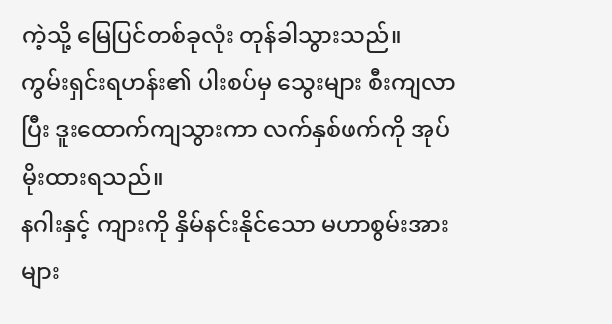ကဲ့သို့ မြေပြင်တစ်ခုလုံး တုန်ခါသွားသည်။
ကွမ်းရှင်းရဟန်း၏ ပါးစပ်မှ သွေးများ စီးကျလာပြီး ဒူးထောက်ကျသွားကာ လက်နှစ်ဖက်ကို အုပ်မိုးထားရသည်။
နဂါးနှင့် ကျားကို နှိမ်နင်းနိုင်သော မဟာစွမ်းအားများ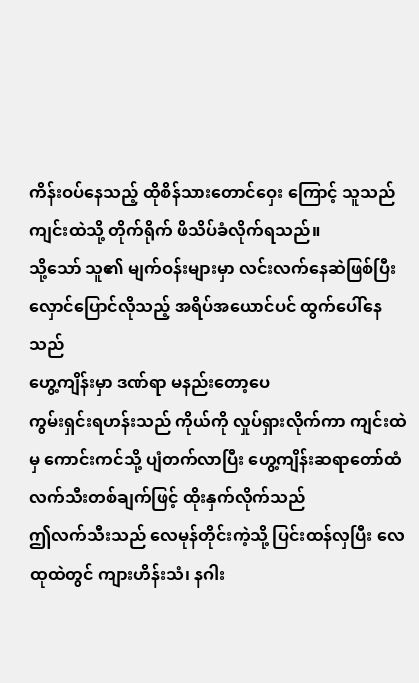ကိန်းဝပ်နေသည့် ထိုစိန်သားတောင်ဝှေး ကြောင့် သူသည် ကျင်းထဲသို့ တိုက်ရိုက် ဖိသိပ်ခံလိုက်ရသည်။
သို့သော် သူ၏ မျက်ဝန်းများမှာ လင်းလက်နေဆဲဖြစ်ပြီး လှောင်ပြောင်လိုသည့် အရိပ်အယောင်ပင် ထွက်ပေါ်နေသည်
ဟွေ့ကျိန်းမှာ ဒဏ်ရာ မနည်းတော့ပေ
ကွမ်းရှင်းရဟန်းသည် ကိုယ်ကို လှုပ်ရှားလိုက်ကာ ကျင်းထဲမှ ကောင်းကင်သို့ ပျံတက်လာပြီး ဟွေ့ကျိန်းဆရာတော်ထံ လက်သီးတစ်ချက်ဖြင့် ထိုးနှက်လိုက်သည်
ဤလက်သီးသည် လေမုန်တိုင်းကဲ့သို့ ပြင်းထန်လှပြီး လေထုထဲတွင် ကျားဟိန်းသံ၊ နဂါး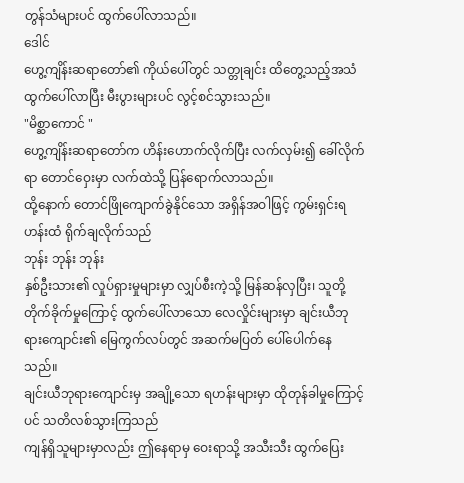တွန်သံများပင် ထွက်ပေါ်လာသည်။
ဒေါင်
ဟွေ့ကျိန်းဆရာတော်၏ ကိုယ်ပေါ်တွင် သတ္တုချင်း ထိတွေ့သည့်အသံ ထွက်ပေါ်လာပြီး မီးပွားများပင် လွင့်စင်သွားသည်။
"မိစ္ဆာကောင် "
ဟွေ့ကျိန်းဆရာတော်က ဟိန်းဟောက်လိုက်ပြီး လက်လှမ်း၍ ခေါ်လိုက်ရာ တောင်ဝှေးမှာ လက်ထဲသို့ ပြန်ရောက်လာသည်။
ထို့နောက် တောင်ဖြိုကျောက်ခွဲနိုင်သော အရှိန်အဝါဖြင့် ကွမ်းရှင်းရဟန်းထံ ရိုက်ချလိုက်သည်
ဘုန်း ဘုန်း ဘုန်း
နှစ်ဦးသား၏ လှုပ်ရှားမှုများမှာ လျှပ်စီးကဲ့သို့ မြန်ဆန်လှပြီး၊ သူတို့ တိုက်ခိုက်မှုကြောင့် ထွက်ပေါ်လာသော လေလှိုင်းများမှာ ချင်းယီဘုရားကျောင်း၏ မြေကွက်လပ်တွင် အဆက်မပြတ် ပေါ်ပေါက်နေသည်။
ချင်းယီဘုရားကျောင်းမှ အချို့သော ရဟန်းများမှာ ထိုတုန်ခါမှုကြောင့်ပင် သတိလစ်သွားကြသည်
ကျန်ရှိသူများမှာလည်း ဤနေရာမှ ဝေးရာသို့ အသီးသီး ထွက်ပြေး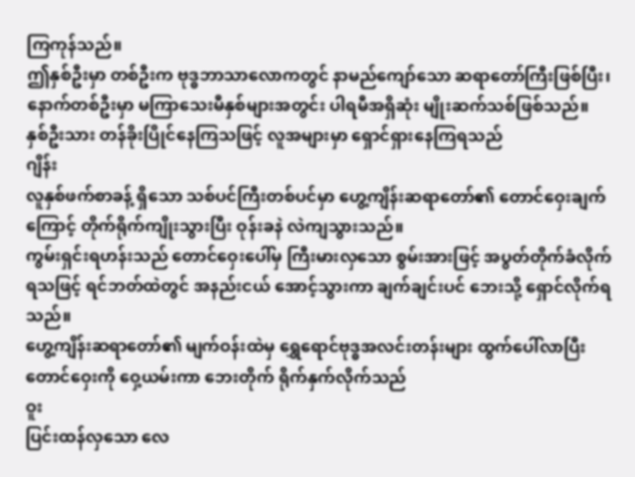ကြကုန်သည်။
ဤနှစ်ဦးမှာ တစ်ဦးက ဗုဒ္ဓဘာသာလောကတွင် နာမည်ကျော်သော ဆရာတော်ကြီးဖြစ်ပြီး၊ နောက်တစ်ဦးမှာ မကြာသေးမီနှစ်များအတွင်း ပါရမီအရှိဆုံး မျိုးဆက်သစ်ဖြစ်သည်။
နှစ်ဦးသား တန်ခိုးပြိုင်နေကြသဖြင့် လူအများမှာ ရှောင်ရှားနေကြရသည်
ဂျိန်း
လူနှစ်ဖက်စာခန့် ရှိသော သစ်ပင်ကြီးတစ်ပင်မှာ ဟွေ့ကျိန်းဆရာတော်၏ တောင်ဝှေးချက်ကြောင့် တိုက်ရိုက်ကျိုးသွားပြီး ဝုန်းခနဲ လဲကျသွားသည်။
ကွမ်းရှင်းရဟန်းသည် တောင်ဝှေးပေါ်မှ ကြီးမားလှသော စွမ်းအားဖြင့် အပွတ်တိုက်ခံလိုက်ရသဖြင့် ရင်ဘတ်ထဲတွင် အနည်းငယ် အောင့်သွားကာ ချက်ချင်းပင် ဘေးသို့ ရှောင်လိုက်ရသည်။
ဟွေ့ကျိန်းဆရာတော်၏ မျက်ဝန်းထဲမှ ရွှေရောင်ဗုဒ္ဓအလင်းတန်းများ ထွက်ပေါ်လာပြီး တောင်ဝှေးကို ဝှေ့ယမ်းကာ ဘေးတိုက် ရိုက်နှက်လိုက်သည်
ဝူး
ပြင်းထန်လှသော လေ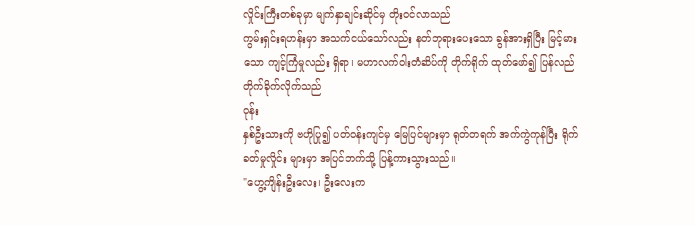လှိုင်းကြီးတစ်ခုမှာ မျက်နှာချင်းဆိုင်မှ တိုးဝင်လာသည်
ကွမ်းရှင်းရဟန်းမှာ အသက်ငယ်သော်လည်း နတ်ဘုရားပေးသော ခွန်အားရှိပြီး မြင့်မားသော ကျင့်ကြံမှုလည်း ရှိရာ၊ မဟာလက်ဝါးတံဆိပ်ကို တိုက်ရိုက် ထုတ်ဖော်၍ ပြန်လည် တိုက်ခိုက်လိုက်သည်
ဝုန်း
နှစ်ဦးသားကို ဗဟိုပြု၍ ပတ်ဝန်းကျင်မှ မြေပြင်များမှာ ရုတ်တရက် အက်ကွဲကုန်ပြီး ရိုက်ခတ်မှုလှိုင်း များမှာ အပြင်ဘက်သို့ ပြန့်ကားသွားသည်။
"ဟွေ့ကျိန်းဦးလေး၊ ဦးလေးက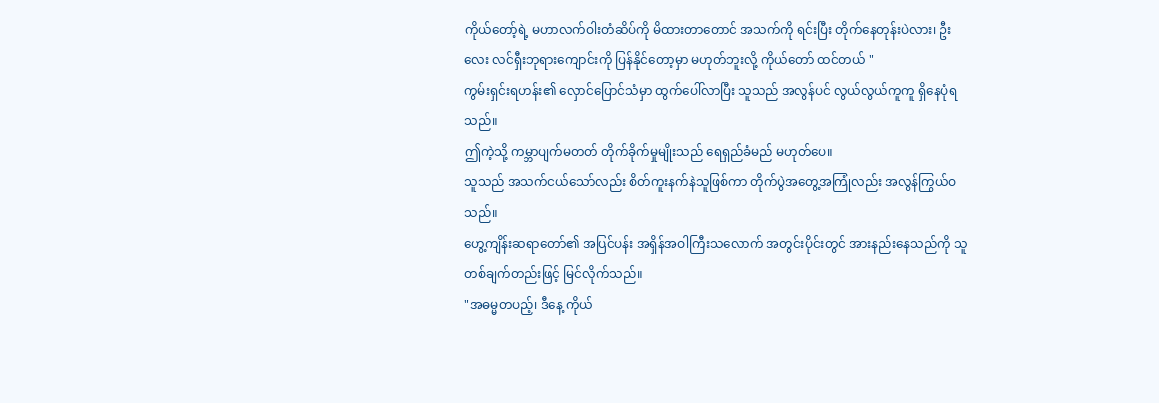ကိုယ်တော့်ရဲ့ မဟာလက်ဝါးတံဆိပ်ကို မိထားတာတောင် အသက်ကို ရင်းပြီး တိုက်နေတုန်းပဲလား၊ ဦးလေး လင်ရှီးဘုရားကျောင်းကို ပြန်နိုင်တော့မှာ မဟုတ်ဘူးလို့ ကိုယ်တော် ထင်တယ် "
ကွမ်းရှင်းရဟန်း၏ လှောင်ပြောင်သံမှာ ထွက်ပေါ်လာပြီး သူသည် အလွန်ပင် လွယ်လွယ်ကူကူ ရှိနေပုံရသည်။
ဤကဲ့သို့ ကမ္ဘာပျက်မတတ် တိုက်ခိုက်မှုမျိုးသည် ရေရှည်ခံမည် မဟုတ်ပေ။
သူသည် အသက်ငယ်သော်လည်း စိတ်ကူးနက်နဲသူဖြစ်ကာ တိုက်ပွဲအတွေ့အကြုံလည်း အလွန်ကြွယ်ဝသည်။
ဟွေ့ကျိန်းဆရာတော်၏ အပြင်ပန်း အရှိန်အဝါကြီးသလောက် အတွင်းပိုင်းတွင် အားနည်းနေသည်ကို သူ တစ်ချက်တည်းဖြင့် မြင်လိုက်သည်။
"အဓမ္မတပည့်၊ ဒီနေ့ ကိုယ်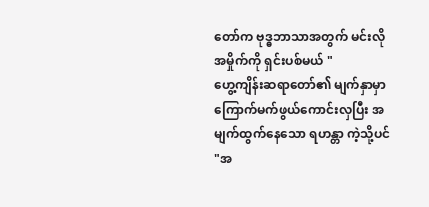တော်က ဗုဒ္ဓဘာသာအတွက် မင်းလို အမှိုက်ကို ရှင်းပစ်မယ် "
ဟွေ့ကျိန်းဆရာတော်၏ မျက်နှာမှာ ကြောက်မက်ဖွယ်ကောင်းလှပြီး အမျက်ထွက်နေသော ရဟန္တာ ကဲ့သို့ပင်
"အ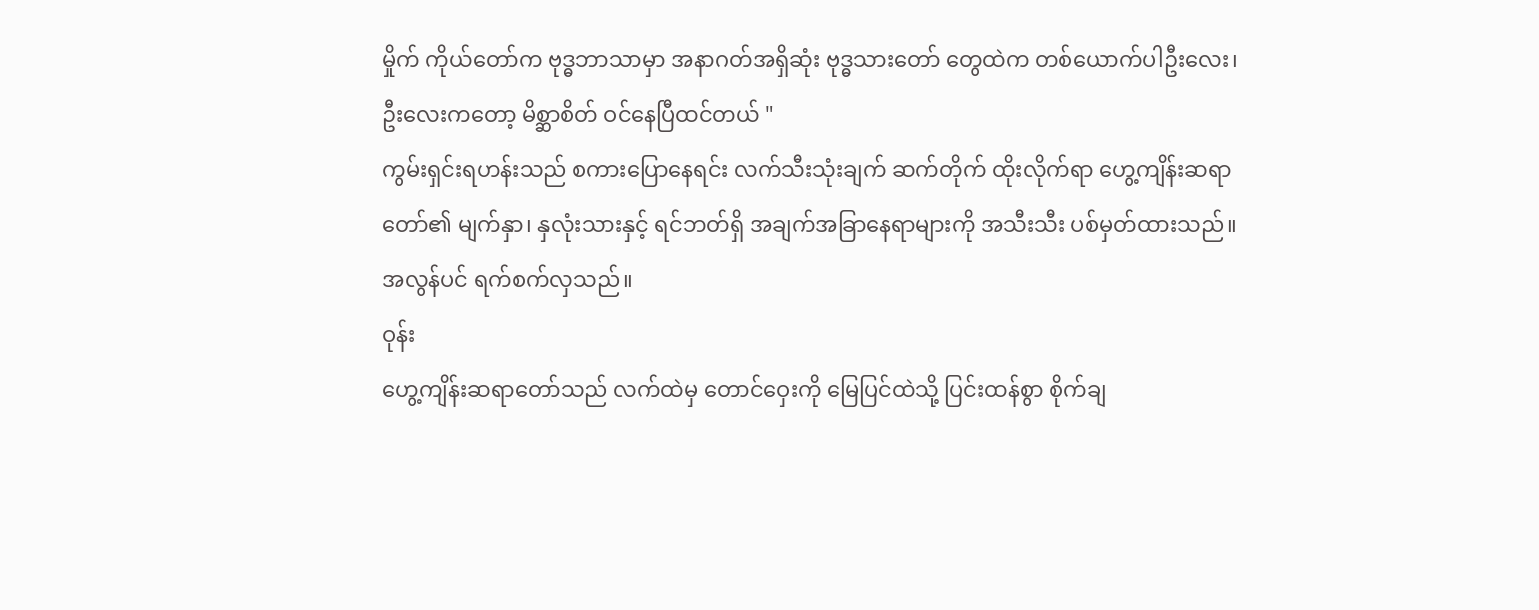မှိုက် ကိုယ်တော်က ဗုဒ္ဓဘာသာမှာ အနာဂတ်အရှိဆုံး ဗုဒ္ဓသားတော် တွေထဲက တစ်ယောက်ပါဦးလေး၊ ဦးလေးကတော့ မိစ္ဆာစိတ် ဝင်နေပြီထင်တယ် "
ကွမ်းရှင်းရဟန်းသည် စကားပြောနေရင်း လက်သီးသုံးချက် ဆက်တိုက် ထိုးလိုက်ရာ ဟွေ့ကျိန်းဆရာတော်၏ မျက်နှာ၊ နှလုံးသားနှင့် ရင်ဘတ်ရှိ အချက်အခြာနေရာများကို အသီးသီး ပစ်မှတ်ထားသည်။
အလွန်ပင် ရက်စက်လှသည်။
ဝုန်း
ဟွေ့ကျိန်းဆရာတော်သည် လက်ထဲမှ တောင်ဝှေးကို မြေပြင်ထဲသို့ ပြင်းထန်စွာ စိုက်ချ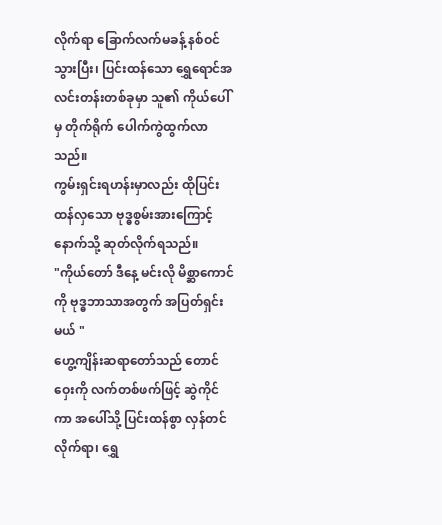လိုက်ရာ ခြောက်လက်မခန့် နစ်ဝင်သွားပြီး၊ ပြင်းထန်သော ရွှေရောင်အလင်းတန်းတစ်ခုမှာ သူ၏ ကိုယ်ပေါ်မှ တိုက်ရိုက် ပေါက်ကွဲထွက်လာသည်။
ကွမ်းရှင်းရဟန်းမှာလည်း ထိုပြင်းထန်လှသော ဗုဒ္ဓစွမ်းအားကြောင့် နောက်သို့ ဆုတ်လိုက်ရသည်။
"ကိုယ်တော် ဒီနေ့ မင်းလို မိစ္ဆာကောင်ကို ဗုဒ္ဓဘာသာအတွက် အပြတ်ရှင်းမယ် "
ဟွေ့ကျိန်းဆရာတော်သည် တောင်ဝှေးကို လက်တစ်ဖက်ဖြင့် ဆွဲကိုင်ကာ အပေါ်သို့ ပြင်းထန်စွာ လှန်တင်လိုက်ရာ၊ ရွှေ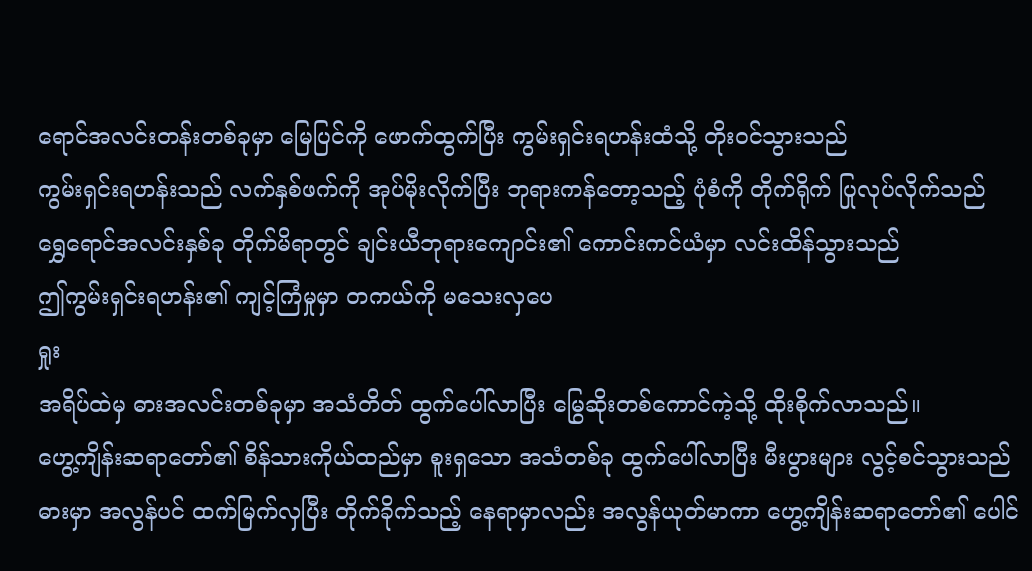ရောင်အလင်းတန်းတစ်ခုမှာ မြေပြင်ကို ဖောက်ထွက်ပြီး ကွမ်းရှင်းရဟန်းထံသို့ တိုးဝင်သွားသည်
ကွမ်းရှင်းရဟန်းသည် လက်နှစ်ဖက်ကို အုပ်မိုးလိုက်ပြီး ဘုရားကန်တော့သည့် ပုံစံကို တိုက်ရိုက် ပြုလုပ်လိုက်သည်
ရွှေရောင်အလင်းနှစ်ခု တိုက်မိရာတွင် ချင်းယီဘုရားကျောင်း၏ ကောင်းကင်ယံမှာ လင်းထိန်သွားသည်
ဤကွမ်းရှင်းရဟန်း၏ ကျင့်ကြံမှုမှာ တကယ်ကို မသေးလှပေ
ရှုး
အရိပ်ထဲမှ ဓားအလင်းတစ်ခုမှာ အသံတိတ် ထွက်ပေါ်လာပြီး မြွေဆိုးတစ်ကောင်ကဲ့သို့ ထိုးစိုက်လာသည်။
ဟွေ့ကျိန်းဆရာတော်၏ စိန်သားကိုယ်ထည်မှာ စူးရှသော အသံတစ်ခု ထွက်ပေါ်လာပြီး မီးပွားများ လွင့်စင်သွားသည်
ဓားမှာ အလွန်ပင် ထက်မြက်လှပြီး တိုက်ခိုက်သည့် နေရာမှာလည်း အလွန်ယုတ်မာကာ ဟွေ့ကျိန်းဆရာတော်၏ ပေါင်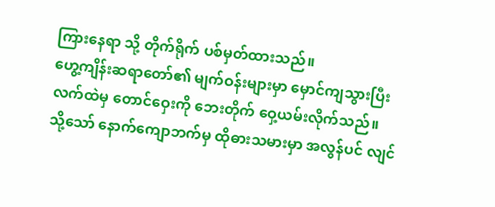ကြားနေရာ သို့ တိုက်ရိုက် ပစ်မှတ်ထားသည်။
ဟွေ့ကျိန်းဆရာတော်၏ မျက်ဝန်းများမှာ မှောင်ကျသွားပြီး လက်ထဲမှ တောင်ဝှေးကို ဘေးတိုက် ဝှေ့ယမ်းလိုက်သည်။
သို့သော် နောက်ကျောဘက်မှ ထိုဓားသမားမှာ အလွန်ပင် လျင်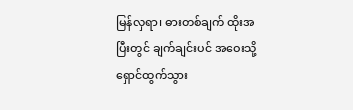မြန်လှရာ၊ ဓားတစ်ချက် ထိုးအပြီးတွင် ချက်ချင်းပင် အဝေးသို့ ရှောင်ထွက်သွား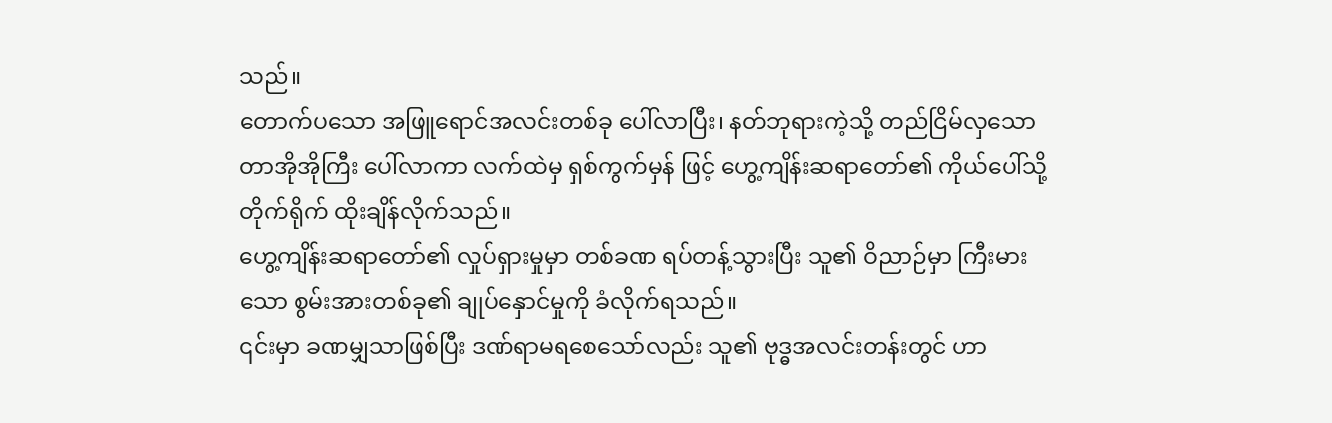သည်။
တောက်ပသော အဖြူရောင်အလင်းတစ်ခု ပေါ်လာပြီး၊ နတ်ဘုရားကဲ့သို့ တည်ငြိမ်လှသော တာအိုအိုကြီး ပေါ်လာကာ လက်ထဲမှ ရှစ်ကွက်မှန် ဖြင့် ဟွေ့ကျိန်းဆရာတော်၏ ကိုယ်ပေါ်သို့ တိုက်ရိုက် ထိုးချိန်လိုက်သည်။
ဟွေ့ကျိန်းဆရာတော်၏ လှုပ်ရှားမှုမှာ တစ်ခဏ ရပ်တန့်သွားပြီး သူ၏ ဝိညာဉ်မှာ ကြီးမားသော စွမ်းအားတစ်ခု၏ ချုပ်နှောင်မှုကို ခံလိုက်ရသည်။
၎င်းမှာ ခဏမျှသာဖြစ်ပြီး ဒဏ်ရာမရစေသော်လည်း သူ၏ ဗုဒ္ဓအလင်းတန်းတွင် ဟာ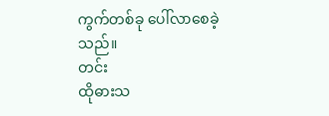ကွက်တစ်ခု ပေါ်လာစေခဲ့သည်။
တင်း
ထိုဓားသ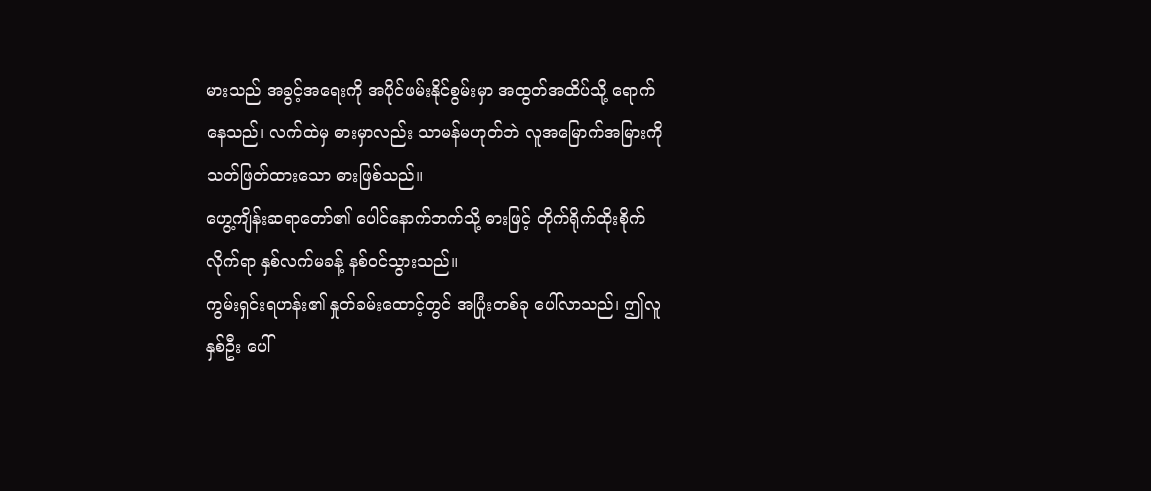မားသည် အခွင့်အရေးကို အပိုင်ဖမ်းနိုင်စွမ်းမှာ အထွတ်အထိပ်သို့ ရောက်နေသည်၊ လက်ထဲမှ ဓားမှာလည်း သာမန်မဟုတ်ဘဲ လူအမြောက်အမြားကို သတ်ဖြတ်ထားသော ဓားဖြစ်သည်။
ဟွေ့ကျိန်းဆရာတော်၏ ပေါင်နောက်ဘက်သို့ ဓားဖြင့် တိုက်ရိုက်ထိုးစိုက်လိုက်ရာ နှစ်လက်မခန့် နစ်ဝင်သွားသည်။
ကွမ်းရှင်းရဟန်း၏ နှုတ်ခမ်းထောင့်တွင် အပြုံးတစ်ခု ပေါ်လာသည်၊ ဤလူနှစ်ဦး ပေါ်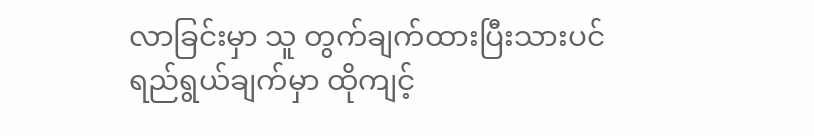လာခြင်းမှာ သူ တွက်ချက်ထားပြီးသားပင်
ရည်ရွယ်ချက်မှာ ထိုကျင့်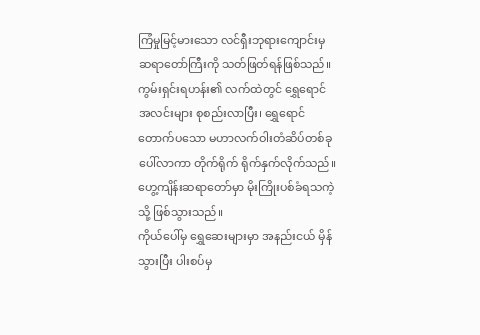ကြံမှုမြင့်မားသော လင်ရှီးဘုရားကျောင်းမှ ဆရာတော်ကြီးကို သတ်ဖြတ်ရန်ဖြစ်သည်။
ကွမ်းရှင်းရဟန်း၏ လက်ထဲတွင် ရွှေရောင်အလင်းများ စုစည်းလာပြီး၊ ရွှေရောင်တောက်ပသော မဟာလက်ဝါးတံဆိပ်တစ်ခု ပေါ်လာကာ တိုက်ရိုက် ရိုက်နှက်လိုက်သည်။
ဟွေ့ကျိန်းဆရာတော်မှာ မိုးကြိုးပစ်ခံရသကဲ့သို့ ဖြစ်သွားသည်။
ကိုယ်ပေါ်မှ ရွှေဆေးများမှာ အနည်းငယ် မှိန်သွားပြီး ပါးစပ်မှ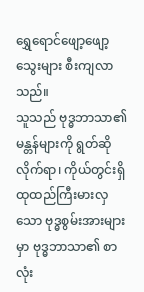ရွှေရောင်ဖျော့ဖျော့ သွေးများ စီးကျလာသည်။
သူသည် ဗုဒ္ဓဘာသာ၏ မန္တန်များကို ရွတ်ဆိုလိုက်ရာ၊ ကိုယ်တွင်းရှိ ထုထည်ကြီးမားလှသော ဗုဒ္ဓစွမ်းအားများမှာ ဗုဒ္ဓဘာသာ၏ စာလုံး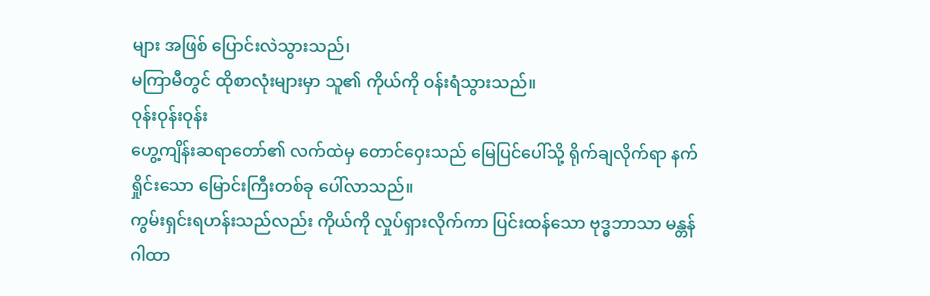များ အဖြစ် ပြောင်းလဲသွားသည်၊
မကြာမီတွင် ထိုစာလုံးများမှာ သူ၏ ကိုယ်ကို ဝန်းရံသွားသည်။
ဝုန်းဝုန်းဝုန်း
ဟွေ့ကျိန်းဆရာတော်၏ လက်ထဲမှ တောင်ဝှေးသည် မြေပြင်ပေါ်သို့ ရိုက်ချလိုက်ရာ နက်ရှိုင်းသော မြောင်းကြီးတစ်ခု ပေါ်လာသည်။
ကွမ်းရှင်းရဟန်းသည်လည်း ကိုယ်ကို လှုပ်ရှားလိုက်ကာ ပြင်းထန်သော ဗုဒ္ဓဘာသာ မန္တန်ဂါထာ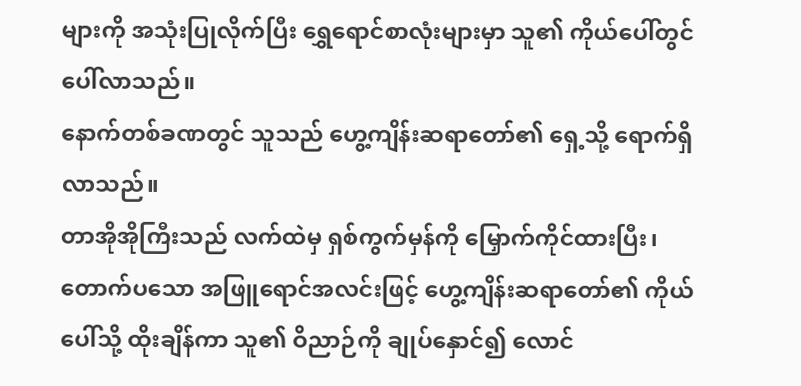များကို အသုံးပြုလိုက်ပြီး ရွှေရောင်စာလုံးများမှာ သူ၏ ကိုယ်ပေါ်တွင် ပေါ်လာသည်။
နောက်တစ်ခဏတွင် သူသည် ဟွေ့ကျိန်းဆရာတော်၏ ရှေ့သို့ ရောက်ရှိလာသည်။
တာအိုအိုကြီးသည် လက်ထဲမှ ရှစ်ကွက်မှန်ကို မြှောက်ကိုင်ထားပြီး၊ တောက်ပသော အဖြူရောင်အလင်းဖြင့် ဟွေ့ကျိန်းဆရာတော်၏ ကိုယ်ပေါ်သို့ ထိုးချိန်ကာ သူ၏ ဝိညာဉ်ကို ချုပ်နှောင်၍ လောင်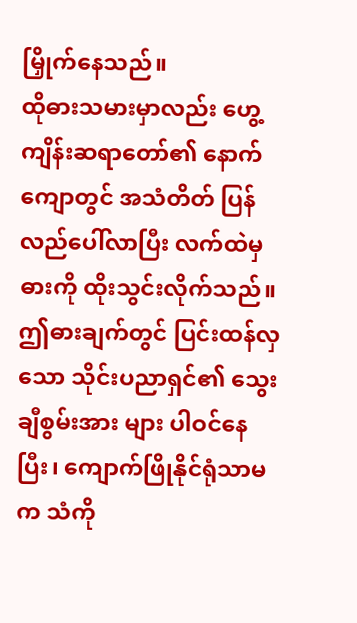မြှိုက်နေသည်။
ထိုဓားသမားမှာလည်း ဟွေ့ကျိန်းဆရာတော်၏ နောက်ကျောတွင် အသံတိတ် ပြန်လည်ပေါ်လာပြီး လက်ထဲမှ ဓားကို ထိုးသွင်းလိုက်သည်။
ဤဓားချက်တွင် ပြင်းထန်လှသော သိုင်းပညာရှင်၏ သွေးချီစွမ်းအား များ ပါဝင်နေပြီး၊ ကျောက်ဖြိုနိုင်ရုံသာမက သံကို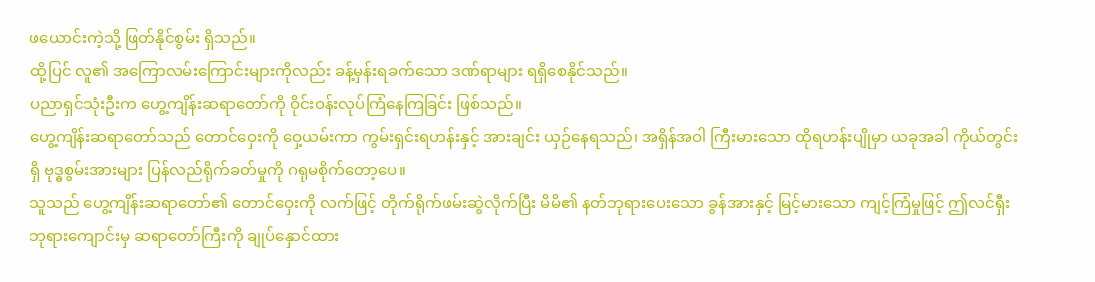ဖယောင်းကဲ့သို့ ဖြတ်နိုင်စွမ်း ရှိသည်။
ထို့ပြင် လူ၏ အကြောလမ်းကြောင်းများကိုလည်း ခန့်မှန်းရခက်သော ဒဏ်ရာများ ရရှိစေနိုင်သည်။
ပညာရှင်သုံးဦးက ဟွေ့ကျိန်းဆရာတော်ကို ဝိုင်းဝန်းလုပ်ကြံနေကြခြင်း ဖြစ်သည်။
ဟွေ့ကျိန်းဆရာတော်သည် တောင်ဝှေးကို ဝှေ့ယမ်းကာ ကွမ်းရှင်းရဟန်းနှင့် အားချင်း ယှဉ်နေရသည်၊ အရှိန်အဝါ ကြီးမားသော ထိုရဟန်းပျိုမှာ ယခုအခါ ကိုယ်တွင်းရှိ ဗုဒ္ဓစွမ်းအားများ ပြန်လည်ရိုက်ခတ်မှုကို ဂရုမစိုက်တော့ပေ။
သူသည် ဟွေ့ကျိန်းဆရာတော်၏ တောင်ဝှေးကို လက်ဖြင့် တိုက်ရိုက်ဖမ်းဆွဲလိုက်ပြီး မိမိ၏ နတ်ဘုရားပေးသော ခွန်အားနှင့် မြင့်မားသော ကျင့်ကြံမှုဖြင့် ဤလင်ရှီးဘုရားကျောင်းမှ ဆရာတော်ကြီးကို ချုပ်နှောင်ထား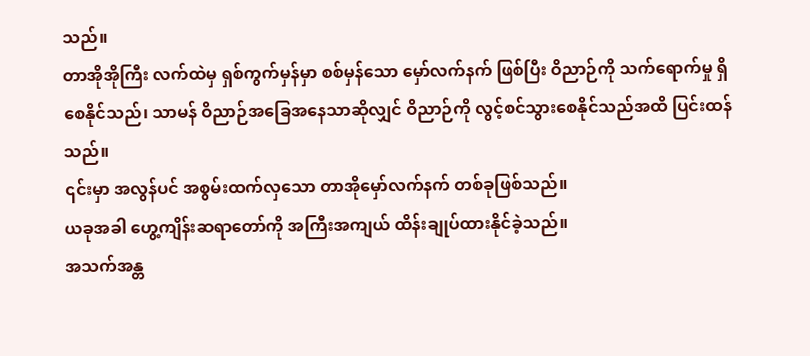သည်။
တာအိုအိုကြီး လက်ထဲမှ ရှစ်ကွက်မှန်မှာ စစ်မှန်သော မှော်လက်နက် ဖြစ်ပြီး ဝိညာဉ်ကို သက်ရောက်မှု ရှိစေနိုင်သည်၊ သာမန် ဝိညာဉ်အခြေအနေသာဆိုလျှင် ဝိညာဉ်ကို လွင့်စင်သွားစေနိုင်သည်အထိ ပြင်းထန်သည်။
၎င်းမှာ အလွန်ပင် အစွမ်းထက်လှသော တာအိုမှော်လက်နက် တစ်ခုဖြစ်သည်။
ယခုအခါ ဟွေ့ကျိန်းဆရာတော်ကို အကြီးအကျယ် ထိန်းချုပ်ထားနိုင်ခဲ့သည်။
အသက်အန္တ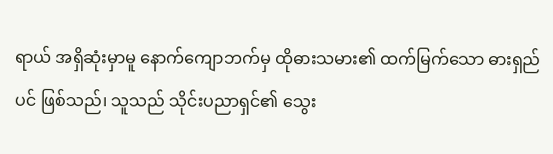ရာယ် အရှိဆုံးမှာမူ နောက်ကျောဘက်မှ ထိုဓားသမား၏ ထက်မြက်သော ဓားရှည်ပင် ဖြစ်သည်၊ သူသည် သိုင်းပညာရှင်၏ သွေး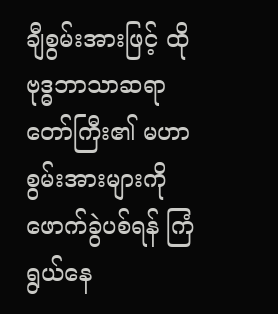ချီစွမ်းအားဖြင့် ထိုဗုဒ္ဓဘာသာဆရာတော်ကြီး၏ မဟာစွမ်းအားများကို ဖောက်ခွဲပစ်ရန် ကြံရွယ်နေ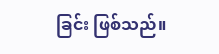ခြင်း ဖြစ်သည်။